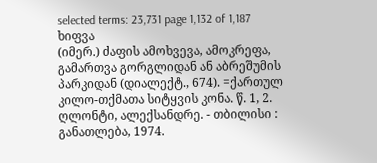selected terms: 23,731 page 1,132 of 1,187
ხიფვა
(იმერ.) ძაფის ამოხვევა, ამოკრეფა, გამართვა გორგლიდან ან აბრეშუმის პარკიდან (დიალექტ., 674). =ქართულ კილო-თქმათა სიტყვის კონა. წ. 1, 2. ღლონტი, ალექსანდრე. - თბილისი : განათლება, 1974.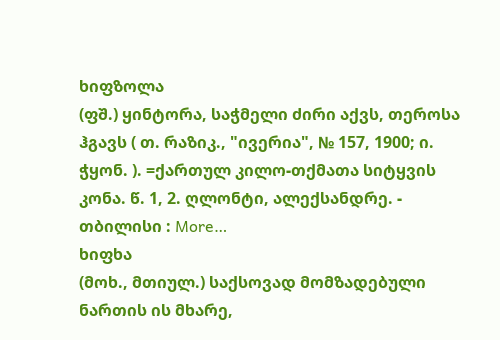ხიფზოლა
(ფშ.) ყინტორა, საჭმელი ძირი აქვს, თეროსა ჰგავს ( თ. რაზიკ., "ივერია", № 157, 1900; ი. ჭყონ. ). =ქართულ კილო-თქმათა სიტყვის კონა. წ. 1, 2. ღლონტი, ალექსანდრე. - თბილისი : More…
ხიფხა
(მოხ., მთიულ.) საქსოვად მომზადებული ნართის ის მხარე,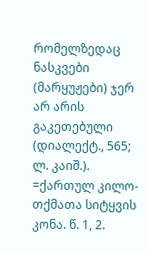რომელზედაც ნასკვები (მარყუჟები) ჯერ არ არის გაკეთებული (დიალექტ., 565; ლ. კაიშ.). =ქართულ კილო-თქმათა სიტყვის კონა. წ. 1, 2.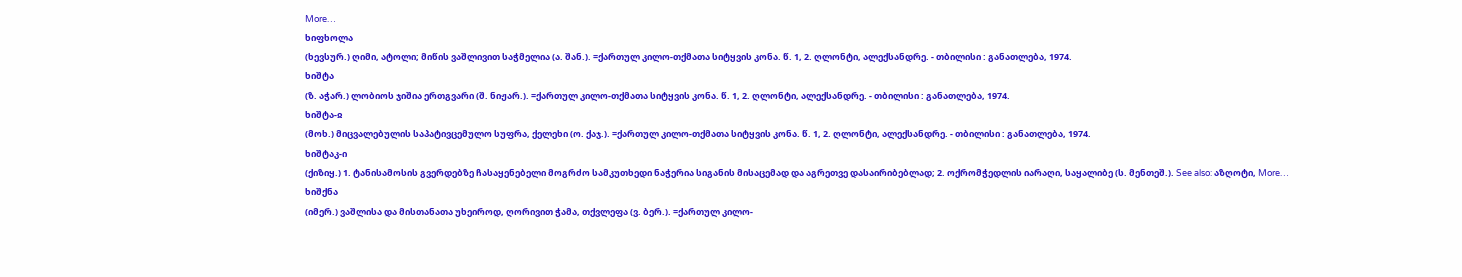More…
ხიფხოლა
(ხევსურ.) ღიმი, ატოლი; მიწის ვაშლივით საჭმელია (ა. შან.). =ქართულ კილო-თქმათა სიტყვის კონა. წ. 1, 2. ღლონტი, ალექსანდრე. - თბილისი : განათლება, 1974.
ხიშტა
(ზ. აჭარ.) ლობიოს ჯიშია ერთგვარი (შ. ნიჟარ.). =ქართულ კილო-თქმათა სიტყვის კონა. წ. 1, 2. ღლონტი, ალექსანდრე. - თბილისი : განათლება, 1974.
ხიშტა-ჲ
(მოხ.) მიცვალებულის საპატივცემულო სუფრა, ქელეხი (ო. ქაჯ.). =ქართულ კილო-თქმათა სიტყვის კონა. წ. 1, 2. ღლონტი, ალექსანდრე. - თბილისი : განათლება, 1974.
ხიშტაკ-ი
(ქიზიყ.) 1. ტანისამოსის გვერდებზე ჩასაყენებელი მოგრძო სამკუთხედი ნაჭერია სიგანის მისაცემად და აგრეთვე დასაირიბებლად; 2. ოქრომჭედლის იარაღი, საყალიბე (ს. მენთეშ.). See also: აზღოტი, More…
ხიშქნა
(იმერ.) ვაშლისა და მისთანათა უხეიროდ, ღორივით ჭამა, თქვლეფა (ვ. ბერ.). =ქართულ კილო-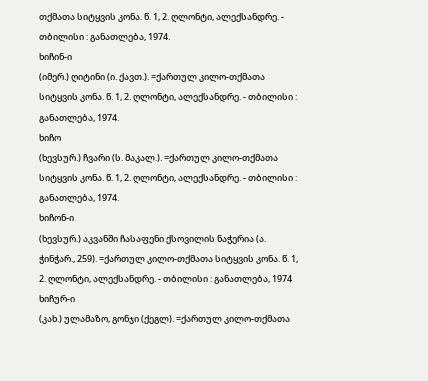თქმათა სიტყვის კონა. წ. 1, 2. ღლონტი, ალექსანდრე. - თბილისი : განათლება, 1974.
ხიჩინ-ი
(იმერ.) ღიტინი (ი. ქავთ.). =ქართულ კილო-თქმათა სიტყვის კონა. წ. 1, 2. ღლონტი, ალექსანდრე. - თბილისი : განათლება, 1974.
ხიჩო
(ხევსურ.) ჩვარი (ს. მაკალ.). =ქართულ კილო-თქმათა სიტყვის კონა. წ. 1, 2. ღლონტი, ალექსანდრე. - თბილისი : განათლება, 1974.
ხიჩონ-ი
(ხევსურ.) აკვანში ჩასაფენი ქსოვილის ნაჭერია (ა. ჭინჭარ., 259). =ქართულ კილო-თქმათა სიტყვის კონა. წ. 1, 2. ღლონტი, ალექსანდრე. - თბილისი : განათლება, 1974
ხიჩურ-ი
(კახ.) ულამაზო, გონჯი (ქეგლ). =ქართულ კილო-თქმათა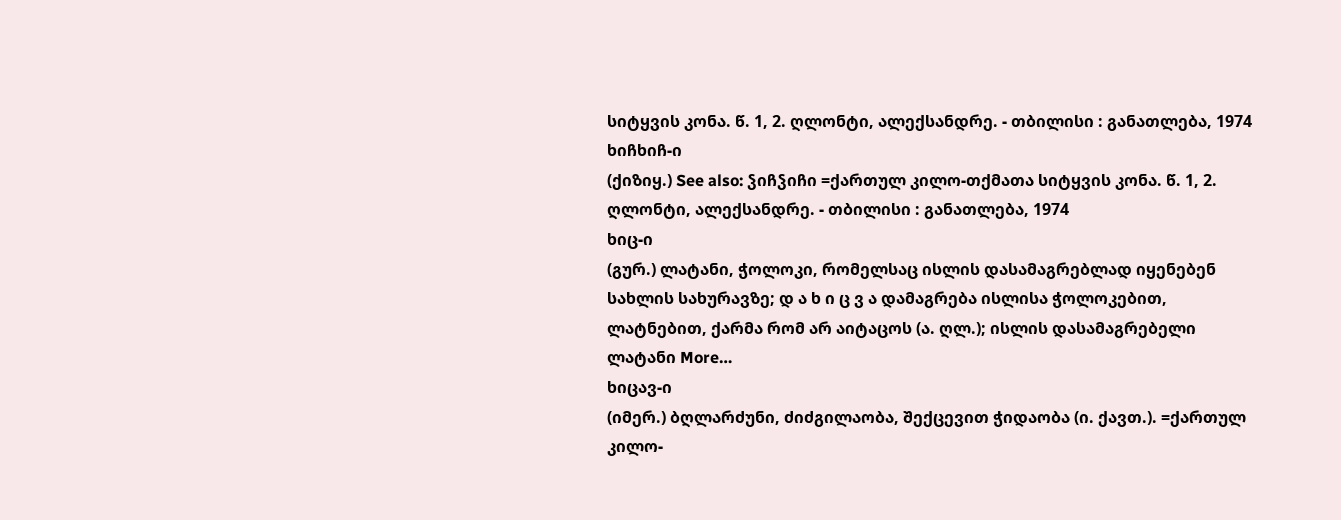სიტყვის კონა. წ. 1, 2. ღლონტი, ალექსანდრე. - თბილისი : განათლება, 1974
ხიჩხიჩ-ი
(ქიზიყ.) See also: ჴიჩჴიჩი =ქართულ კილო-თქმათა სიტყვის კონა. წ. 1, 2. ღლონტი, ალექსანდრე. - თბილისი : განათლება, 1974
ხიც-ი
(გურ.) ლატანი, ჭოლოკი, რომელსაც ისლის დასამაგრებლად იყენებენ სახლის სახურავზე; დ ა ხ ი ც ვ ა დამაგრება ისლისა ჭოლოკებით, ლატნებით, ქარმა რომ არ აიტაცოს (ა. ღლ.); ისლის დასამაგრებელი ლატანი More…
ხიცავ-ი
(იმერ.) ბღლარძუნი, ძიძგილაობა, შექცევით ჭიდაობა (ი. ქავთ.). =ქართულ კილო-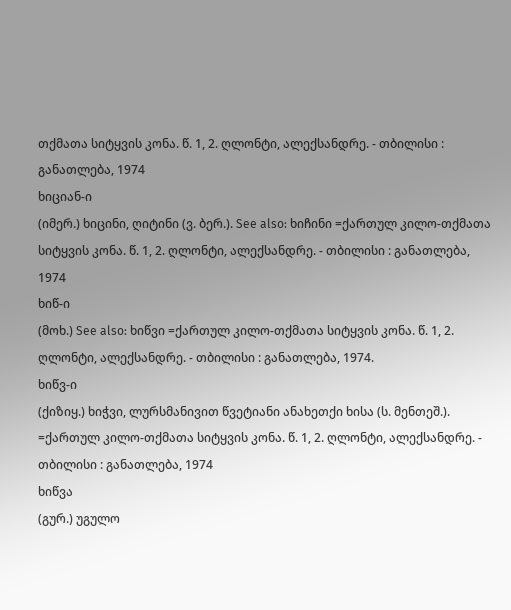თქმათა სიტყვის კონა. წ. 1, 2. ღლონტი, ალექსანდრე. - თბილისი : განათლება, 1974
ხიციან-ი
(იმერ.) ხიცინი, ღიტინი (ვ. ბერ.). See also: ხიჩინი =ქართულ კილო-თქმათა სიტყვის კონა. წ. 1, 2. ღლონტი, ალექსანდრე. - თბილისი : განათლება, 1974
ხიწ-ი
(მოხ.) See also: ხიწვი =ქართულ კილო-თქმათა სიტყვის კონა. წ. 1, 2. ღლონტი, ალექსანდრე. - თბილისი : განათლება, 1974.
ხიწვ-ი
(ქიზიყ.) ხიჭვი, ლურსმანივით წვეტიანი ანახეთქი ხისა (ს. მენთეშ.). =ქართულ კილო-თქმათა სიტყვის კონა. წ. 1, 2. ღლონტი, ალექსანდრე. - თბილისი : განათლება, 1974
ხიწვა
(გურ.) უგულო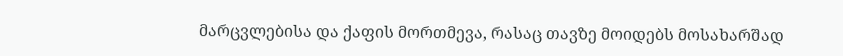მარცვლებისა და ქაფის მორთმევა, რასაც თავზე მოიდებს მოსახარშად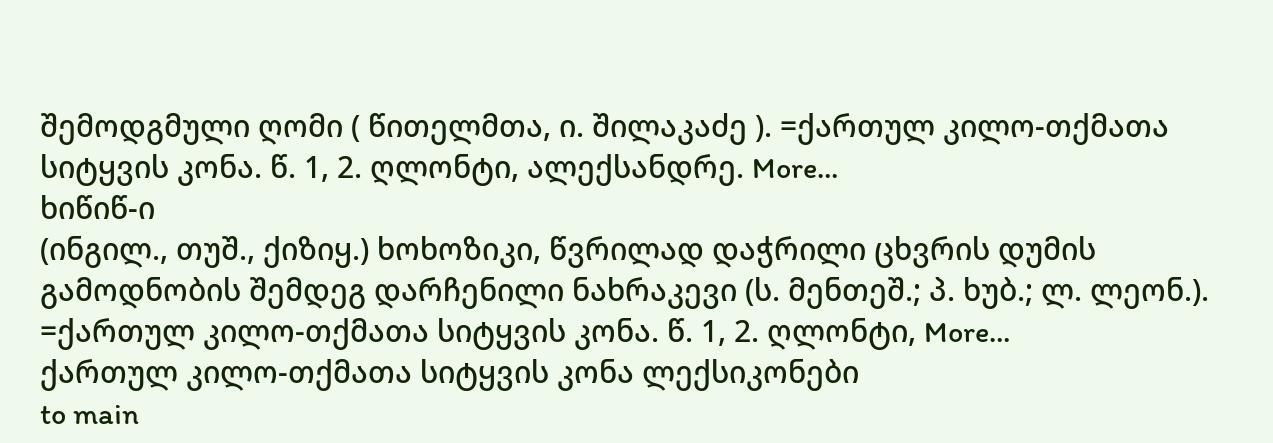შემოდგმული ღომი ( წითელმთა, ი. შილაკაძე ). =ქართულ კილო-თქმათა სიტყვის კონა. წ. 1, 2. ღლონტი, ალექსანდრე. More…
ხიწიწ-ი
(ინგილ., თუშ., ქიზიყ.) ხოხოზიკი, წვრილად დაჭრილი ცხვრის დუმის გამოდნობის შემდეგ დარჩენილი ნახრაკევი (ს. მენთეშ.; პ. ხუბ.; ლ. ლეონ.). =ქართულ კილო-თქმათა სიტყვის კონა. წ. 1, 2. ღლონტი, More…
ქართულ კილო-თქმათა სიტყვის კონა ლექსიკონები
to main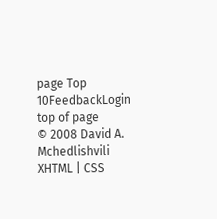page Top 10FeedbackLogin top of page
© 2008 David A. Mchedlishvili XHTML | CSS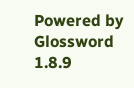Powered by Glossword 1.8.9